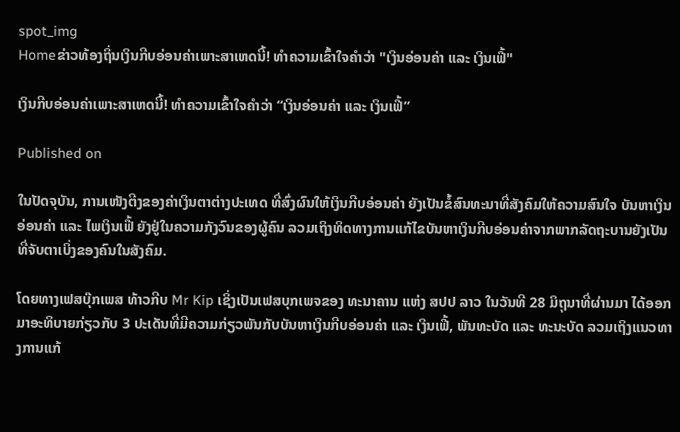spot_img
Homeຂ່າວທ້ອງຖິ່ນເງິນກີບອ່ອນຄ່າເພາະສາເຫດນີ້! ທຳຄວາມເຂົ້າໃຈຄຳວ່າ "ເງິນອ່ອນຄ່າ ແລະ ເງິນເຟີ້"

ເງິນກີບອ່ອນຄ່າເພາະສາເຫດນີ້! ທຳຄວາມເຂົ້າໃຈຄຳວ່າ “ເງິນອ່ອນຄ່າ ແລະ ເງິນເຟີ້”

Published on

ໃນປັດຈຸບັນ, ການເໜັງຕີງຂອງຄ່າເງິນຕາຕ່າງປະເທດ ທີ່ສົ່ງຜົນໃຫ້ເງິນກີບອ່ອນຄ່າ ຍັງເປັນຂໍ້ສົນທະນາທີ່ສັງຄົມໃຫ້ຄວາມສົນໃຈ ບັນຫາເງິນອ່ອນຄ່າ ແລະ ໄພເງິນເຟີ້ ຍັງຢູ່ໃນຄວາມກັງວົນຂອງຜູ້ຄົນ ລວມເຖິງທິດທາງການແກ້ໄຂບັນຫາເງິນກີບອ່ອນຄ່າຈາກພາກລັດຖະບານຍັງເປັນທີ່ຈັບຕາເບິ່ງຂອງຄົນໃນສັງຄົມ.

ໂດຍທາງເຟສບຸ໊ກເພສ ທ້າວກີບ Mr Kip ເຊິ່ງເປັນເຟສບຸກເພຈຂອງ ທະນາຄານ ແຫ່ງ ສປປ ລາວ ໃນວັນທີ 28 ມິຖຸນາທີ່ຜ່ານມາ ໄດ້ອອກມາອະທິບາຍກ່ຽວກັບ 3 ປະເດັນທີ່ມີຄວາມກ່ຽວພັນກັບບັນຫາເງິນກີບອ່ອນຄ່າ ແລະ ເງິນເຟີ້, ພັນທະບັດ ແລະ ທະນະບັດ ລວມເຖິງແນວທາງການແກ້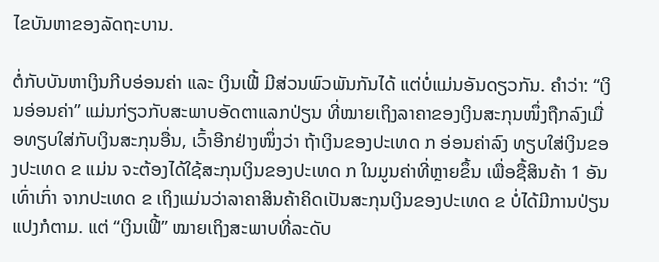ໄຂບັນຫາຂອງລັດຖະບານ.

ຕໍ່ກັບບັນຫາເງິນກີບອ່ອນຄ່າ ແລະ ເງິນເຟີ້ ມີສ່ວນພົວພັນກັນໄດ້ ແຕ່ບໍ່ແມ່ນອັນດຽວກັນ. ຄໍາວ່າ: “ເງິນອ່ອນຄ່າ” ແມ່ນກ່ຽວກັບສະພາບອັດຕາແລກປ່ຽນ ທີ່ໝາຍເຖິງລາຄາຂອງເງິນສະກຸນໜຶ່ງຖືກລົງເມື່ອທຽບໃສ່ກັບເງິນສະກຸນອື່ນ, ເວົ້າອີກຢ່າງໜຶ່ງວ່າ ຖ້າເງິນຂອງປະເທດ ກ ອ່ອນຄ່າລົງ ທຽບໃສ່ເງິນຂອງປະເທດ ຂ ແມ່ນ ຈະຕ້ອງໄດ້ໃຊ້ສະກຸນເງິນຂອງປະເທດ ກ ໃນມູນຄ່າທີ່ຫຼາຍຂຶ້ນ ເພື່ອຊື້ສິນຄ້າ 1 ອັນເທົ່າເກົ່າ ຈາກປະເທດ ຂ ເຖິງແມ່ນວ່າລາຄາສິນຄ້າຄິດເປັນສະກຸນເງິນຂອງປະເທດ ຂ ບໍ່ໄດ້ມີການປ່ຽນແປງກໍຕາມ. ແຕ່ “ເງິນເຟີ້” ໝາຍເຖິງສະພາບທີ່ລະດັບ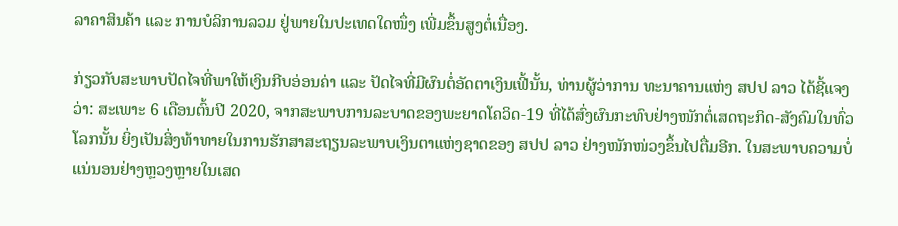ລາຄາສິນຄ້າ ແລະ ການບໍລິການລວມ ຢູ່ພາຍໃນປະເທດໃດໜຶ່ງ ເພີ່ມຂຶ້ນສູງຕໍ່ເນື່ອງ.

ກ່ຽວກັບສະພາບປັດໄຈທີ່ພາໃຫ້ເງິນກີບອ່ອນຄ່າ ແລະ ປັດໄຈທີ່ມີຜົນຕໍ່ອັດຕາເງິນເຟີ້ນັ້ນ, ທ່ານຜູ້ວ່າການ ທະນາຄານແຫ່ງ ສປປ ລາວ ໄດ້ຊີ້ແຈງວ່າ: ສະເພາະ 6 ເດືອນຕົ້ນປີ 2020, ຈາກສະພາບການລະບາດຂອງພະຍາດໂຄວິດ-19 ທີ່ໄດ້ສົ່ງຜົນກະທົບຢ່າງໜັກຕໍ່ເສດຖະກິດ-ສັງຄົມໃນທົ່ວໂລກນັ້ນ ຍິ່ງເປັນສິ່ງທ້າທາຍໃນການຮັກສາສະຖຽນລະພາບເງິນຕາແຫ່ງຊາດຂອງ ສປປ ລາວ ຢ່າງໜັກໜ່ວງຂຶ້ນໄປຕື່ມອີກ. ໃນສະພາບຄວາມບໍ່ແນ່ນອນຢ່າງຫຼວງຫຼາຍໃນເສດ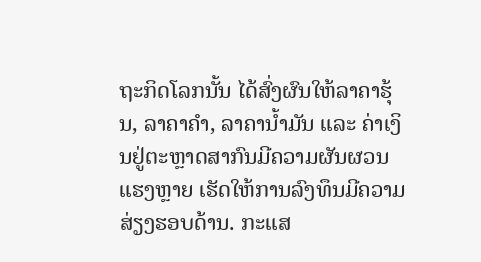ຖະກິດໂລກນັ້ນ ໄດ້ສົ່ງຜົນໃຫ້ລາຄາຮຸ້ນ, ລາຄາຄໍາ, ລາຄານໍ້າມັນ ແລະ ຄ່າເງິນຢູ່ຕະຫຼາດສາກົນມີຄວາມຜັນຜວນແຮງຫຼາຍ ເຮັດໃຫ້ການລົງທຶນມີຄວາມສ່ຽງຮອບດ້ານ. ກະແສ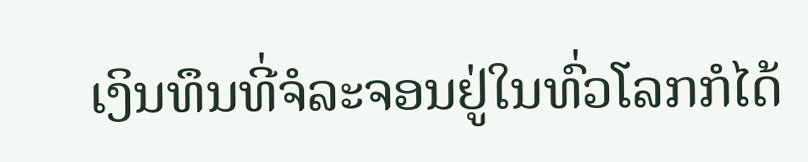ເງິນທຶນທີ່ຈໍລະຈອນຢູ່ໃນທົ່ວໂລກກໍໄດ້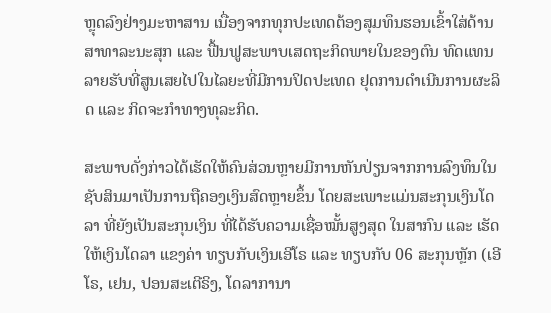ຫຼຸດລົງຢ່າງມະຫາສານ ເນື່ອງຈາກທຸກປະເທດຕ້ອງສຸມທຶນຮອນເຂົ້າໃສ່ດ້ານສາທາລະນະສຸກ ແລະ ຟື້ນຟູສະພາບເສດຖະກິດພາຍໃນຂອງຕົນ ທົດແທນລາຍຮັບທີ່ສູນເສຍໄປໃນໄລຍະທີ່ມີການປິດປະເທດ ຢຸດການດໍາເນີນການຜະລິດ ແລະ ກິດຈະກໍາທາງທຸລະກິດ.

ສະພາບດັ່ງກ່າວໄດ້ເຮັດໃຫ້ຄົນສ່ວນຫຼາຍມີການຫັນປ່ຽນຈາກການລົງທຶນໃນຊັບສິນມາເປັນການຖືຄອງເງິນສົດຫຼາຍຂຶ້ນ ໂດຍສະເພາະແມ່ນສະກຸນເງິນໂດລາ ທີ່ຍັງເປັນສະກຸນເງິນ ທີ່ໄດ້ຮັບຄວາມເຊື່ອໝັ້ນສູງສຸດ ໃນສາກົນ ແລະ ເຮັດໃຫ້ເງິນໂດລາ ແຂງຄ່າ ທຽບກັບເງິນເອີໂຣ ແລະ ທຽບກັບ 06 ສະກຸນຫຼັກ (ເອີໂຣ, ເຢນ, ປອນສະເຕີຣິງ, ໂດລາການາ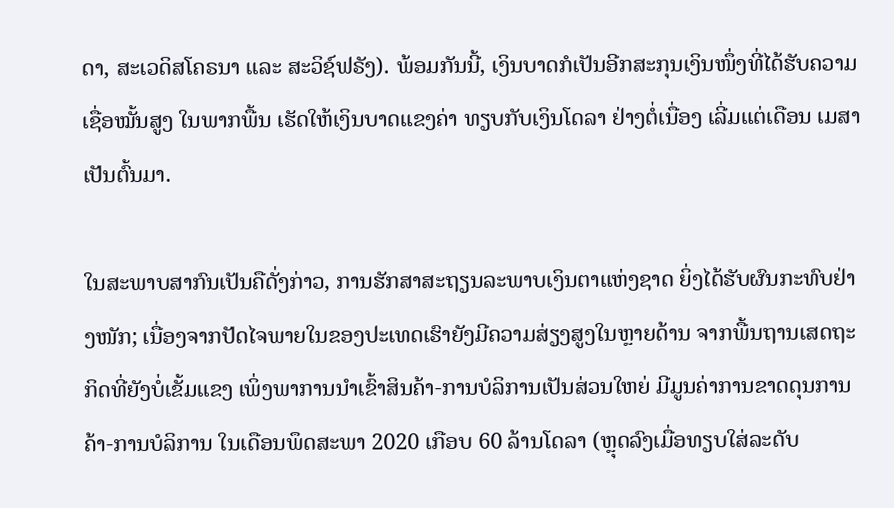ດາ, ສະເວດິສໂຄຣນາ ແລະ ສະວິຊ໌ຟຣັງ). ພ້ອມກັນນີ້, ເງິນບາດກໍເປັນອີກສະກຸນເງິນໜຶ່ງທີ່ໄດ້ຮັບຄວາມເຊື່ອໝັ້ນສູງ ໃນພາກພື້ນ ເຮັດໃຫ້ເງິນບາດແຂງຄ່າ ທຽບກັບເງິນໂດລາ ຢ່າງຕໍ່ເນື່ອງ ເລີ່ມແຕ່ເດືອນ ເມສາ ເປັນຕົ້ນມາ.

ໃນສະພາບສາກົນເປັນຄືດັ່ງກ່າວ, ການຮັກສາສະຖຽນລະພາບເງິນຕາແຫ່ງຊາດ ຍິ່ງໄດ້ຮັບຜົນກະທົບຢ່າງໜັກ; ເນື່ອງຈາກປັດໄຈພາຍໃນຂອງປະເທດເຮົາຍັງມີຄວາມສ່ຽງສູງໃນຫຼາຍດ້ານ ຈາກພື້ນຖານເສດຖະກິດທີ່ຍັງບໍ່ເຂັ້ມແຂງ ເພິ່ງພາການນຳເຂົ້າສິນຄ້າ-ການບໍລິການເປັນສ່ວນໃຫຍ່ ມີມູນຄ່າການຂາດດຸນການຄ້າ-ການບໍລິການ ໃນເດືອນພຶດສະພາ 2020 ເກືອບ 60 ລ້ານໂດລາ (ຫຼຸດລົງເມື່ອທຽບໃສ່ລະດັບ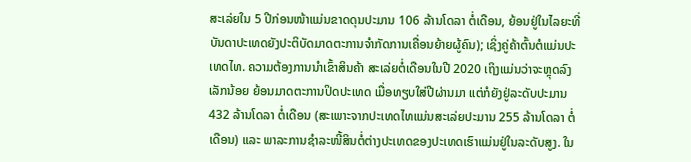ສະເລ່ຍໃນ 5 ປີກ່ອນໜ້າແມ່ນຂາດດຸນປະມານ 106 ລ້ານໂດລາ ຕໍ່ເດືອນ, ຍ້ອນຢູ່ໃນໄລຍະທີ່ບັນດາປະເທດຍັງປະຕິບັດມາດຕະການຈໍາກັດການເຄື່ອນຍ້າຍຜູ້ຄົນ); ເຊິ່ງຄູ່ຄ້າຕົ້ນຕໍແມ່ນປະເທດໄທ. ຄວາມຕ້ອງການນໍາເຂົ້າສິນຄ້າ ສະເລ່ຍຕໍ່ເດືອນໃນປີ 2020 ເຖິງແມ່ນວ່າຈະຫຼຸດລົງເລັກນ້ອຍ ຍ້ອນມາດຕະການປິດປະເທດ ເມື່ອທຽບໃສ່ປີຜ່ານມາ ແຕ່ກໍຍັງຢູ່ລະດັບປະມານ 432 ລ້ານໂດລາ ຕໍ່ເດືອນ (ສະເພາະຈາກປະເທດໄທແມ່ນສະເລ່ຍປະມານ 255 ລ້ານໂດລາ ຕໍ່ເດືອນ) ແລະ ພາລະການຊຳລະໜີ້ສິນຕໍ່ຕ່າງປະເທດຂອງປະເທດເຮົາແມ່ນຢູ່ໃນລະດັບສູງ. ໃນ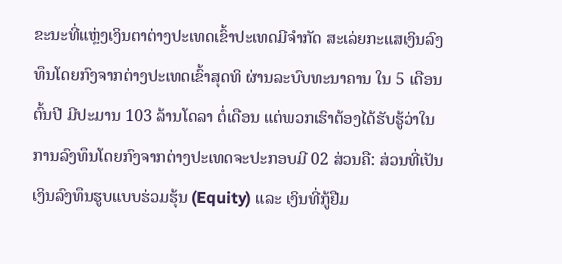ຂະນະທີ່ແຫຼ່ງເງິນຕາຕ່າງປະເທດເຂົ້າປະເທດມີຈຳກັດ ສະເລ່ຍກະແສເງິນລົງທຶນໂດຍກົງຈາກຕ່າງປະເທດເຂົ້າສຸດທິ ຜ່ານລະບົບທະນາຄານ ໃນ 5 ເດືອນຕົ້ນປີ ມີປະມານ 103 ລ້ານໂດລາ ຕໍ່ເດືອນ ແຕ່ພວກເຮົາຕ້ອງໄດ້ຮັບຮູ້ວ່າໃນການລົງທຶນໂດຍກົງຈາກຕ່າງປະເທດຈະປະກອບມີ 02 ສ່ວນຄື: ສ່ວນທີ່ເປັນເງິນລົງທຶນຮູບແບບຮ່ວມຮຸ້ນ (Equity) ແລະ ເງິນທີ່ກູ້ຢືມ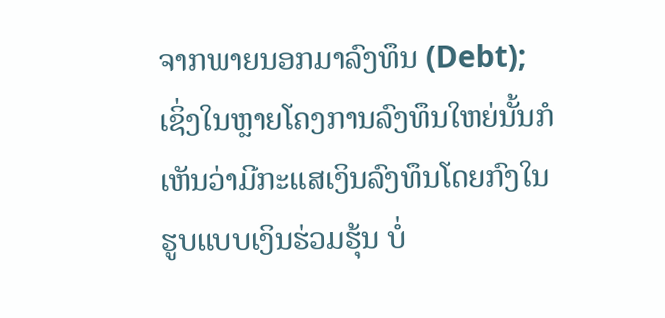ຈາກພາຍນອກມາລົງທຶນ (Debt); ເຊິ່ງໃນຫຼາຍໂຄງການລົງທຶນໃຫຍ່ນັ້ນກໍເຫັນວ່າມີກະແສເງິນລົງທຶນໂດຍກົງໃນຮູບແບບເງິນຮ່ວມຮຸ້ນ ບໍ່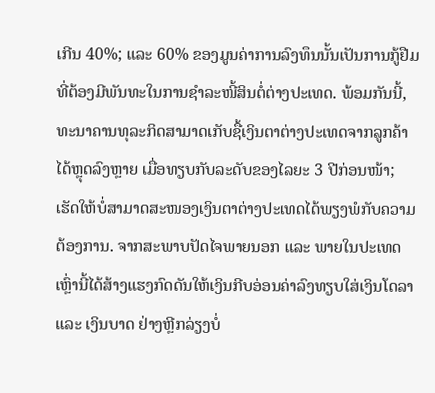ເກີນ 40%; ແລະ 60% ຂອງມູນຄ່າການລົງທຶນນັ້ນເປັນການກູ້ຢືມ ທີ່ຕ້ອງມີພັນທະໃນການຊໍາລະໜີ້ສິນຕໍ່ຕ່າງປະເທດ. ພ້ອມກັນນີ້, ທະນາຄານທຸລະກິດສາມາດເກັບຊື້ເງິນຕາຕ່າງປະເທດຈາກລູກຄ້າໄດ້ຫຼຸດລົງຫຼາຍ ເມື່ອທຽບກັບລະດັບຂອງໄລຍະ 3 ປີກ່ອນໜ້າ; ເຮັດໃຫ້ບໍ່ສາມາດສະໜອງເງິນຕາຕ່າງປະເທດໄດ້ພຽງພໍກັບຄວາມຕ້ອງການ. ຈາກສະພາບປັດໄຈພາຍນອກ ແລະ ພາຍໃນປະເທດເຫຼົ່ານີ້ໄດ້ສ້າງແຮງກົດດັນໃຫ້ເງິນກີບອ່ອນຄ່າລົງທຽບໃສ່ເງິນໂດລາ ແລະ ເງິນບາດ ຢ່າງຫຼີກລ່ຽງບໍ່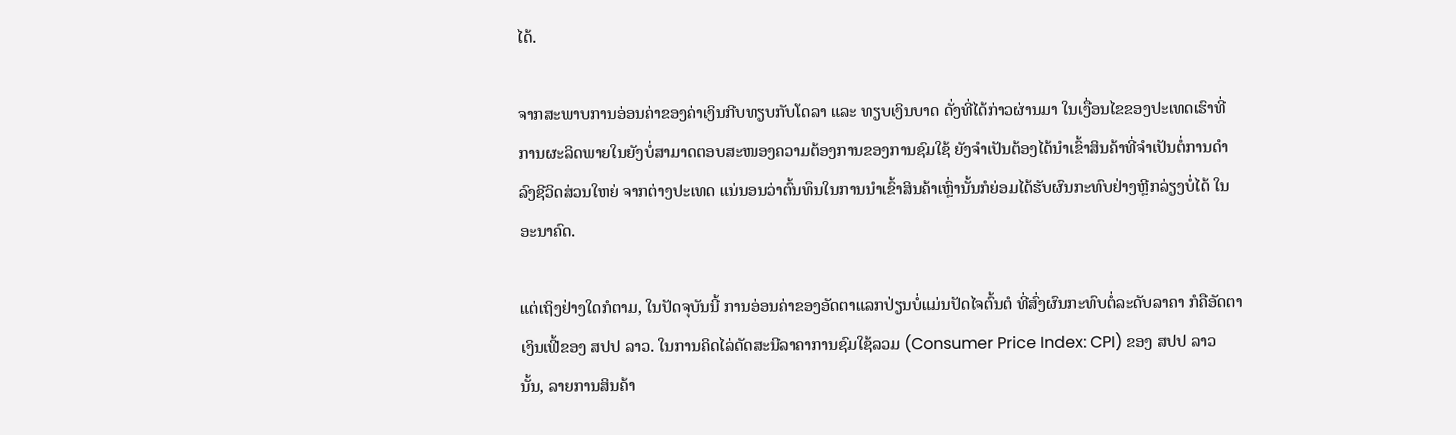ໄດ້.

ຈາກສະພາບການອ່ອນຄ່າຂອງຄ່າເງິນກີບທຽບກັບໂດລາ ແລະ ທຽບເງິນບາດ ດັ່ງທີ່ໄດ້ກ່າວຜ່ານມາ ໃນເງື່ອນໄຂຂອງປະເທດເຮົາທີ່ການຜະລິດພາຍໃນຍັງບໍ່ສາມາດຕອບສະໜອງຄວາມຕ້ອງການຂອງການຊົມໃຊ້ ຍັງຈໍາເປັນຕ້ອງໄດ້ນໍາເຂົ້າສິນຄ້າທີ່ຈໍາເປັນຕໍ່ການດໍາລົງຊີວິດສ່ວນໃຫຍ່ ຈາກຕ່າງປະເທດ ແນ່ນອນວ່າຕົ້ນທຶນໃນການນໍາເຂົ້າສິນຄ້າເຫຼົ່ານັ້ນກໍຍ່ອມໄດ້ຮັບຜົນກະທົບຢ່າງຫຼີກລ່ຽງບໍ່ໄດ້ ໃນອະນາຄົດ.

ແຕ່ເຖິງຢ່າງໃດກໍຕາມ, ໃນປັດຈຸບັນນີ້ ການອ່ອນຄ່າຂອງອັດຕາແລກປ່ຽນບໍ່ແມ່ນປັດໄຈຕົ້ນຕໍ ທີ່ສົ່ງຜົນກະທົບຕໍ່ລະດັບລາຄາ ກໍຄືອັດຕາເງິນເຟີ້ຂອງ ສປປ ລາວ. ໃນການຄິດໄລ່ດັດສະນີລາຄາການຊົມໃຊ້ລວມ (Consumer Price Index: CPI) ຂອງ ສປປ ລາວ ນັ້ນ, ລາຍການສິນຄ້າ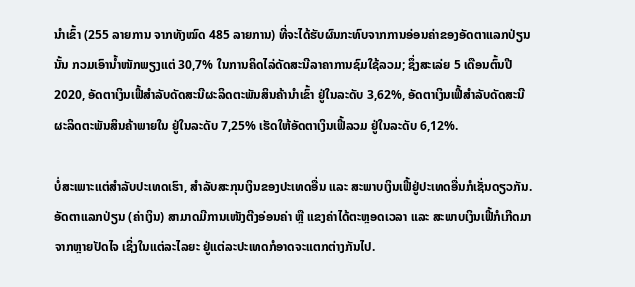ນໍາເຂົ້າ (255 ລາຍການ ຈາກທັງໝົດ 485 ລາຍການ) ທີ່ຈະໄດ້ຮັບຜົນກະທົບຈາກການອ່ອນຄ່າຂອງອັດຕາແລກປ່ຽນນັ້ນ ກວມເອົານໍ້າໜັກພຽງແຕ່ 30,7% ໃນການຄິດໄລ່ດັດສະນີລາຄາການຊົມໃຊ້ລວມ; ຊຶ່ງສະເລ່ຍ 5 ເດືອນຕົ້ນປີ 2020, ອັດຕາເງິນເຟີ້ສໍາລັບດັດສະນີຜະລິດຕະພັນສິນຄ້ານໍາເຂົ້າ ຢູ່ໃນລະດັບ 3,62%, ອັດຕາເງິນເຟີ້ສໍາລັບດັດສະນີຜະລິດຕະພັນສິນຄ້າພາຍໃນ ຢູ່ໃນລະດັບ 7,25% ເຮັດໃຫ້ອັດຕາເງິນເຟີ້ລວມ ຢູ່ໃນລະດັບ 6,12%.

ບໍ່ສະເພາະແຕ່ສໍາລັບປະເທດເຮົາ, ສໍາລັບສະກຸນເງິນຂອງປະເທດອື່ນ ແລະ ສະພາບເງິນເຟີ້ຢູ່ປະເທດອື່ນກໍເຊັ່ນດຽວກັນ. ອັດຕາແລກປ່ຽນ (ຄ່າເງິນ) ສາມາດມີການເໜັງຕີງອ່ອນຄ່າ ຫຼື ແຂງຄ່າໄດ້ຕະຫຼອດເວລາ ແລະ ສະພາບເງິນເຟີ້ກໍເກີດມາຈາກຫຼາຍປັດໄຈ ເຊິ່ງໃນແຕ່ລະໄລຍະ ຢູ່ແຕ່ລະປະເທດກໍອາດຈະແຕກຕ່າງກັນໄປ.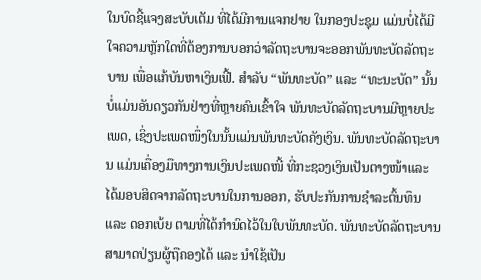ໃນບົດຊີ້ແຈງສະບັບເຕັມ ທີ່ໄດ້ມີການແຈກຢາຍ ໃນກອງປະຊຸມ ແມ່ນບໍ່ໄດ້ມີໃຈຄວາມຫຼັກໃດທີ່ຕ້ອງການບອກວ່າລັດຖະບານຈະອອກພັນທະບັດລັດຖະບານ ເພື່ອແກ້ບັນຫາເງິນເຟີ້. ສຳລັບ “ພັນທະບັດ” ແລະ “ທະນະບັດ” ນັ້ນບໍ່ແມ່ນອັນດຽວກັນຢ່າງທີ່ຫຼາຍຄົນເຂົ້າໃຈ ພັນທະບັດລັດຖະບານມີຫຼາຍປະເພດ, ເຊິ່ງປະເພດໜຶ່ງໃນນັ້ນແມ່ນພັນທະບັດຄັງເງິນ. ພັນທະບັດລັດຖະບານ ແມ່ນເຄື່ອງມືທາງການເງິນປະເພດໜີ້ ທີ່ກະຊວງເງິນເປັນຕາງໜ້າແລະ ໄດ້ມອບສິດຈາກລັດຖະບານໃນການອອກ, ຮັບປະກັນການຊໍາລະຕົ້ນທຶນ ແລະ ດອກເບ້ຍ ຕາມທີ່ໄດ້ກໍານົດໄວ້ໃນໃບພັນທະບັດ. ພັນທະບັດລັດຖະບານສາມາດປ່ຽນຜູ້ຖືຄອງໄດ້ ແລະ ນໍາໃຊ້ເປັນ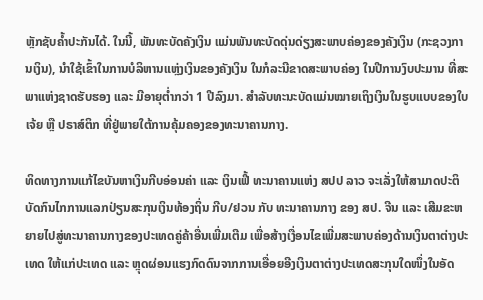ຫຼັກຊັບຄໍ້າປະກັນໄດ້. ໃນນີ້, ພັນທະບັດຄັງເງິນ ແມ່ນພັນທະບັດດຸ່ນດ່ຽງສະພາບຄ່ອງຂອງຄັງເງິນ (ກະຊວງການເງິນ), ນໍາໃຊ້ເຂົ້າໃນການບໍລິຫານແຫຼ່ງເງິນຂອງຄັງເງິນ ໃນກໍລະນີຂາດສະພາບຄ່ອງ ໃນປີການງົບປະມານ ທີ່ສະພາແຫ່ງຊາດຮັບຮອງ ແລະ ມີອາຍຸຕໍ່າກວ່າ 1 ປີລົງມາ. ສໍາລັບທະນະບັດແມ່ນໝາຍເຖິງເງິນໃນຮູບແບບຂອງໃບເຈ້ຍ ຫຼື ປຣາສ໌ຕິກ ທີ່ຢູ່ພາຍໃຕ້ການຄຸ້ມຄອງຂອງທະນາຄານກາງ.

ທິດທາງການແກ້ໄຂບັນຫາເງິນກີບອ່ອນຄ່າ ແລະ ເງິນເຟີ້ ທະນາຄານແຫ່ງ ສປປ ລາວ ຈະເລັ່ງໃຫ້ສາມາດປະຕິບັດກົນໄກການແລກປ່ຽນສະກຸນເງິນທ້ອງຖິ່ນ ກີບ/ຢວນ ກັບ ທະນາຄານກາງ ຂອງ ສປ. ຈີນ ແລະ ເສີມຂະຫຍາຍໄປສູ່ທະນາຄານກາງຂອງປະເທດຄູ່ຄ້າອື່ນເພີ່ມເຕີມ ເພື່ອສ້າງເງື່ອນໄຂເພີ່ມສະພາບຄ່ອງດ້ານເງິນຕາຕ່າງປະເທດ ໃຫ້ແກ່ປະເທດ ແລະ ຫຼຸດຜ່ອນແຮງກົດດົນຈາກການເອື່ອຍອີງເງິນຕາຕ່າງປະເທດສະກຸນໃດໜຶ່ງໃນອັດ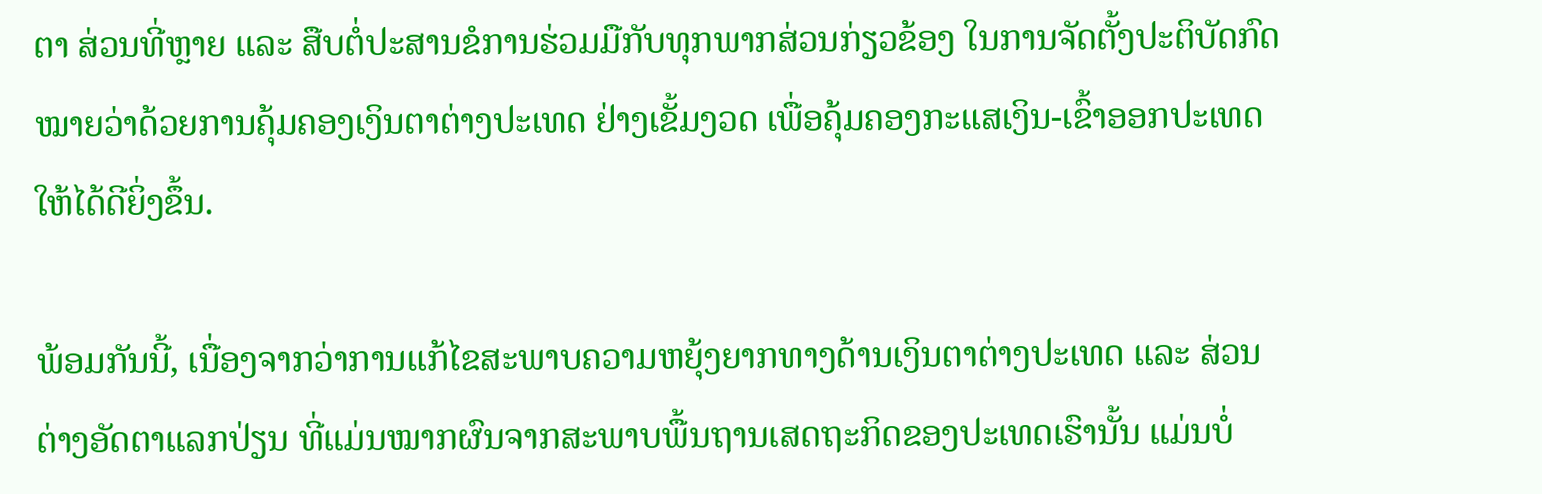ຕາ ສ່ວນທີ່ຫຼາຍ ແລະ ສືບຕໍ່ປະສານຂໍການຮ່ວມມືກັບທຸກພາກສ່ວນກ່ຽວຂ້ອງ ໃນການຈັດຕັ້ງປະຕິບັດກົດໝາຍວ່າດ້ວຍການຄຸ້ມຄອງເງິນຕາຕ່າງປະເທດ ຢ່າງເຂັ້ມງວດ ເພື່ອຄຸ້ມຄອງກະແສເງິນ-ເຂົ້າອອກປະເທດໃຫ້ໄດ້ດີຍິ່ງຂຶ້ນ.

ພ້ອມກັນນີ້, ເນື່ອງຈາກວ່າການແກ້ໄຂສະພາບຄວາມຫຍຸ້ງຍາກທາງດ້ານເງິນຕາຕ່າງປະເທດ ແລະ ສ່ວນຕ່າງອັດຕາແລກປ່ຽນ ທີ່ແມ່ນໝາກຜົນຈາກສະພາບພື້ນຖານເສດຖະກິດຂອງປະເທດເຮົານັ້ນ ແມ່ນບໍ່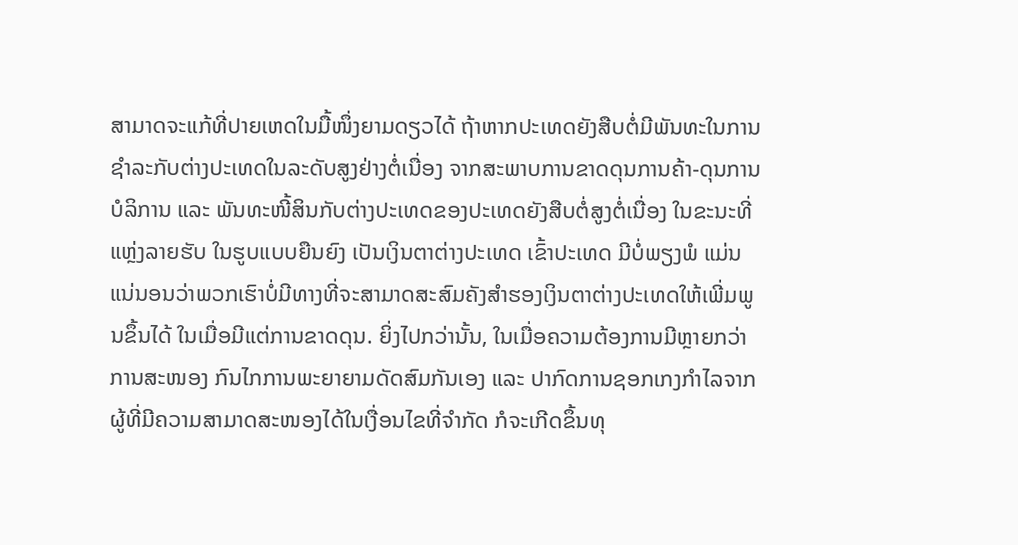ສາມາດຈະແກ້ທີ່ປາຍເຫດໃນມື້ໜຶ່ງຍາມດຽວໄດ້ ຖ້າຫາກປະເທດຍັງສືບຕໍ່ມີພັນທະໃນການຊໍາລະກັບຕ່າງປະເທດໃນລະດັບສູງຢ່າງຕໍ່ເນື່ອງ ຈາກສະພາບການຂາດດຸນການຄ້າ-ດຸນການບໍລິການ ແລະ ພັນທະໜີ້ສິນກັບຕ່າງປະເທດຂອງປະເທດຍັງສືບຕໍ່ສູງຕໍ່ເນື່ອງ ໃນຂະນະທີ່ແຫຼ່ງລາຍຮັບ ໃນຮູບແບບຍືນຍົງ ເປັນເງິນຕາຕ່າງປະເທດ ເຂົ້າປະເທດ ມີບໍ່ພຽງພໍ ແມ່ນແນ່ນອນວ່າພວກເຮົາບໍ່ມີທາງທີ່ຈະສາມາດສະສົມຄັງສໍາຮອງເງິນຕາຕ່າງປະເທດໃຫ້ເພີ່ມພູນຂຶ້ນໄດ້ ໃນເມື່ອມີແຕ່ການຂາດດຸນ. ຍິ່ງໄປກວ່ານັ້ນ, ໃນເມື່ອຄວາມຕ້ອງການມີຫຼາຍກວ່າການສະໜອງ ກົນໄກການພະຍາຍາມດັດສົມກັນເອງ ແລະ ປາກົດການຊອກເກງກໍາໄລຈາກຜູ້ທີ່ມີຄວາມສາມາດສະໜອງໄດ້ໃນເງື່ອນໄຂທີ່ຈໍາກັດ ກໍຈະເກີດຂຶ້ນທຸ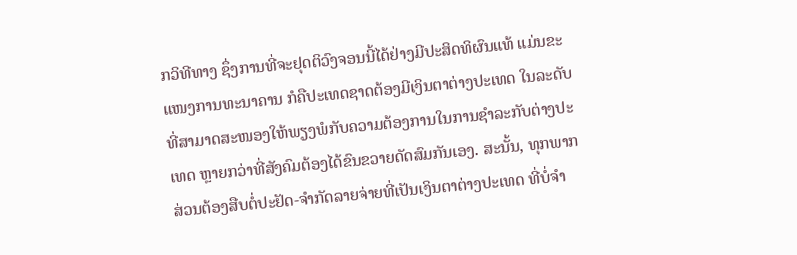ກວິທີທາງ ຊຶ່ງການທີ່ຈະຢຸດຕິວົງຈອນນີ້ໄດ້ຢ່າງມີປະສິດທິຜົນແທ້ ແມ່ນຂະແໜງການທະນາຄານ ກໍຄືປະເທດຊາດຕ້ອງມີເງິນຕາຕ່າງປະເທດ ໃນລະດັບທີ່ສາມາດສະໜອງໃຫ້ພຽງພໍກັບຄວາມຕ້ອງການໃນການຊໍາລະກັບຕ່າງປະເທດ ຫຼາຍກວ່າທີ່ສັງຄົມຕ້ອງໄດ້ຂົນຂວາຍດັດສົມກັນເອງ. ສະນັ້ນ, ທຸກພາກສ່ວນຕ້ອງສືບຕໍ່ປະຢັດ-ຈຳກັດລາຍຈ່າຍທີ່ເປັນເງິນຕາຕ່າງປະເທດ ທີ່ບໍ່ຈຳ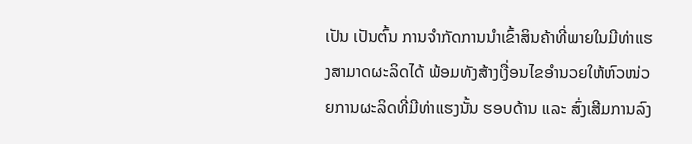ເປັນ ເປັນຕົ້ນ ການຈໍາກັດການນໍາເຂົ້າສິນຄ້າທີ່ພາຍໃນມີທ່າແຮງສາມາດຜະລິດໄດ້ ພ້ອມທັງສ້າງເງື່ອນໄຂອໍານວຍໃຫ້ຫົວໜ່ວຍການຜະລິດທີ່ມີທ່າແຮງນັ້ນ ຮອບດ້ານ ແລະ ສົ່ງເສີມການລົງ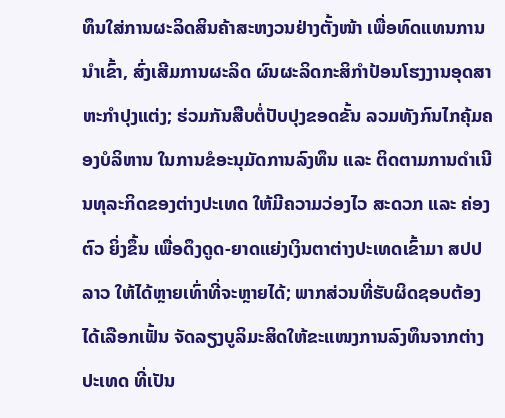ທຶນໃສ່ການຜະລິດສິນຄ້າສະຫງວນຢ່າງຕັ້ງໜ້າ ເພື່ອທົດແທນການນໍາເຂົ້າ, ສົ່ງເສີມການຜະລິດ ຜົນຜະລິດກະສິກໍາປ້ອນໂຮງງານອຸດສາຫະກໍາປຸງແຕ່ງ; ຮ່ວມກັນສືບຕໍ່ປັບປຸງຂອດຂັ້ນ ລວມທັງກົນໄກຄຸ້ມຄອງບໍລິຫານ ໃນການຂໍອະນຸມັດການລົງທຶນ ແລະ ຕິດຕາມການດໍາເນີນທຸລະກິດຂອງຕ່າງປະເທດ ໃຫ້ມີຄວາມວ່ອງໄວ ສະດວກ ແລະ ຄ່ອງຕົວ ຍິ່ງຂຶ້ນ ເພື່ອດຶງດູດ-ຍາດແຍ່ງເງິນຕາຕ່າງປະເທດເຂົ້າມາ ສປປ ລາວ ໃຫ້ໄດ້ຫຼາຍເທົ່າທີ່ຈະຫຼາຍໄດ້; ພາກສ່ວນທີ່ຮັບຜິດຊອບຕ້ອງໄດ້ເລືອກເຟັ້ນ ຈັດລຽງບູລິມະສິດໃຫ້ຂະແໜງການລົງທຶນຈາກຕ່າງປະເທດ ທີ່ເປັນ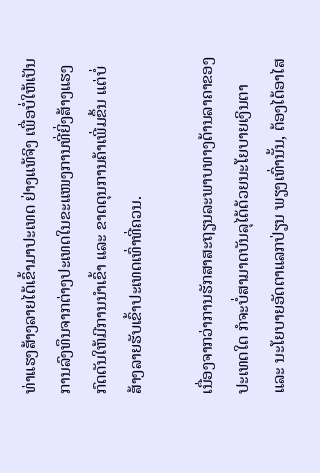ທ່າແຮງສ້າງລາຍໄດ້ເຂົ້າມາປະເທດ ຢ່າງແທ້ຈິງ ເພື່ອບໍ່ໃຫ້ເປັນການລົງທຶນຈາກຕ່າງປະເທດໃນຂະແໜງການທີ່ຍິ່ງສ້າງແຮງກົດດັນໃຫ້ມີການນໍາເຂົ້າ ແລະ ຂາດດຸນການຄ້າເພີ່ມຂຶ້ນ ແຕ່ບໍ່ສ້າງລາຍຮັບເຂົ້າປະເທດເທົ່າທີ່ຄວນ.

ເນື່ອງຈາກວ່າການຮັກສາສະຖຽນລະພາບທາງດ້ານລາຄາຂອງປະເທດໃດ ກໍຈະບໍ່ສາມາດບັນລຸໄດ້ດ້ວຍນະໂຍບາຍເງິນຕາ ແລະ ນະໂຍບາຍອັດຕາແລກປ່ຽນ ພຽງເທົ່ານັ້ນ, ຕ້ອງໄດ້ອາໄສ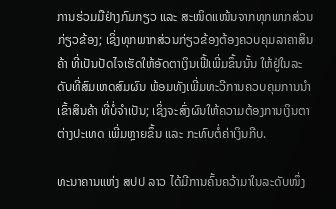ການຮ່ວມມືຢ່າງກົມກຽວ ແລະ ສະໜິດແໜ້ນຈາກທຸກພາກສ່ວນກ່ຽວຂ້ອງ; ເຊິ່ງທຸກພາກສ່ວນກ່ຽວຂ້ອງຕ້ອງຄວບຄຸມລາຄາສິນຄ້າ ທີ່ເປັນປັດໄຈເຮັດໃຫ້ອັດຕາເງິນເຟີ້ເພີ່ມຂຶ້ນນັ້ນ ໃຫ້ຢູ່ໃນລະດັບທີ່ສົມເຫດສົມຜົນ ພ້ອມທັງເພີ່ມທະວີການຄວບຄຸມການນໍາເຂົ້າສິນຄ້າ ທີ່ບໍ່ຈໍາເປັນ; ເຊິ່ງຈະສົ່ງຜົນໃຫ້ຄວາມຕ້ອງການເງິນຕາຕ່າງປະເທດ ເພີ່ມຫຼາຍຂຶ້ນ ແລະ ກະທົບຕໍ່ຄ່າເງິນກີບ.

ທະນາຄານແຫ່ງ ສປປ ລາວ ໄດ້ມີການຄົ້ນຄວ້າມາໃນລະດັບໜຶ່ງ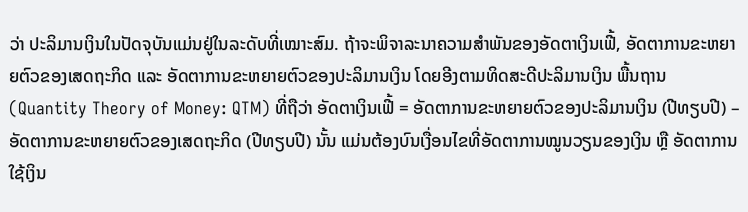ວ່າ ປະລິມານເງິນໃນປັດຈຸບັນແມ່ນຢູ່ໃນລະດັບທີ່ເໝາະສົມ. ຖ້າຈະພິຈາລະນາຄວາມສໍາພັນຂອງອັດຕາເງິນເຟີ້, ອັດຕາການຂະຫຍາຍຕົວຂອງເສດຖະກິດ ແລະ ອັດຕາການຂະຫຍາຍຕົວຂອງປະລິມານເງິນ ໂດຍອີງຕາມທິດສະດີປະລິມານເງິນ ພື້ນຖານ (Quantity Theory of Money: QTM) ທີ່ຖືວ່າ ອັດຕາເງິນເຟີ້ = ອັດຕາການຂະຫຍາຍຕົວຂອງປະລິມານເງິນ (ປີທຽບປີ) – ອັດຕາການຂະຫຍາຍຕົວຂອງເສດຖະກິດ (ປີທຽບປີ) ນັ້ນ ແມ່ນຕ້ອງບົນເງື່ອນໄຂທີ່ອັດຕາການໝູນວຽນຂອງເງິນ ຫຼື ອັດຕາການໃຊ້ເງິນ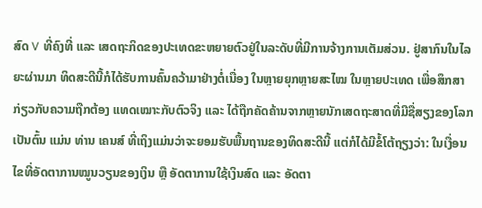ສົດ V ທີ່ຄົງທີ່ ແລະ ເສດຖະກິດຂອງປະເທດຂະຫຍາຍຕົວຢູ່ໃນລະດັບທີ່ມີການຈ້າງການເຕັມສ່ວນ. ຢູ່ສາກົນໃນໄລຍະຜ່ານມາ ທິດສະດີນີ້ກໍໄດ້ຮັບການຄົ້ນຄວ້າມາຢ່າງຕໍ່ເນື່ອງ ໃນຫຼາຍຍຸກຫຼາຍສະໄໝ ໃນຫຼາຍປະເທດ ເພື່ອສຶກສາກ່ຽວກັບຄວາມຖືກຕ້ອງ ແທດເໝາະກັບຕົວຈິງ ແລະ ໄດ້ຖືກຄັດຄ້ານຈາກຫຼາຍນັກເສດຖະສາດທີ່ມີຊື່ສຽງຂອງໂລກ ເປັນຕົ້ນ ແມ່ນ ທ່ານ ເຄນສ໌ ທີ່ເຖິງແມ່ນວ່າຈະຍອມຮັບພື້ນຖານຂອງທິດສະດີນີ້ ແຕ່ກໍໄດ້ມີຂໍ້ໂຕ້ຖຽງວ່າ: ໃນເງື່ອນໄຂທີ່ອັດຕາການໝູນວຽນຂອງເງິນ ຫຼື ອັດຕາການໃຊ້ເງິນສົດ ແລະ ອັດຕາ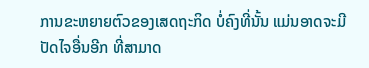ການຂະຫຍາຍຕົວຂອງເສດຖະກິດ ບໍ່ຄົງທີ່ນັ້ນ ແມ່ນອາດຈະມີປັດໄຈອື່ນອີກ ທີ່ສາມາດ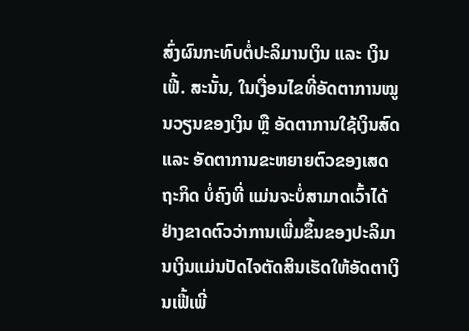ສົ່ງຜົນກະທົບຕໍ່ປະລິມານເງິນ ແລະ ເງິນເຟີ້. ສະນັ້ນ, ໃນເງື່ອນໄຂທີ່ອັດຕາການໝູນວຽນຂອງເງິນ ຫຼື ອັດຕາການໃຊ້ເງິນສົດ ແລະ ອັດຕາການຂະຫຍາຍຕົວຂອງເສດຖະກິດ ບໍ່ຄົງທີ່ ແມ່ນຈະບໍ່ສາມາດເວົ້າໄດ້ຢ່າງຂາດຕົວວ່າການເພີ່ມຂຶ້ນຂອງປະລິມານເງິນແມ່ນປັດໄຈຕັດສິນເຮັດໃຫ້ອັດຕາເງິນເຟີ້ເພີ່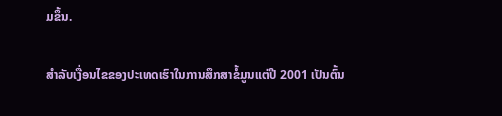ມຂຶ້ນ.

ສໍາລັບເງື່ອນໄຂຂອງປະເທດເຮົາໃນການສຶກສາຂໍ້ມູນແຕ່ປີ 2001 ເປັນຕົ້ນ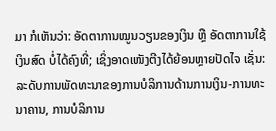ມາ ກໍເຫັນວ່າ: ອັດຕາການໝູນວຽນຂອງເງິນ ຫຼື ອັດຕາການໃຊ້ເງິນສົດ ບໍ່ໄດ້ຄົງທີ່; ເຊິ່ງອາດເໜັງຕີງໄດ້ຍ້ອນຫຼາຍປັດໄຈ ເຊັ່ນ: ລະດັບການພັດທະນາຂອງການບໍລິການດ້ານການເງິນ-ການທະນາຄານ, ການບໍລິການ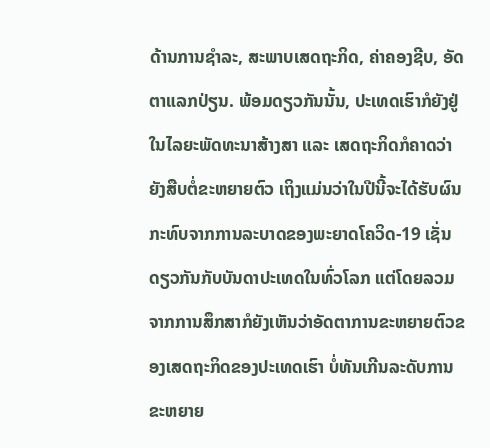ດ້ານການຊໍາລະ, ສະພາບເສດຖະກິດ, ຄ່າຄອງຊີບ, ອັດຕາແລກປ່ຽນ. ພ້ອມດຽວກັນນັ້ນ, ປະເທດເຮົາກໍຍັງຢູ່ໃນໄລຍະພັດທະນາສ້າງສາ ແລະ ເສດຖະກິດກໍຄາດວ່າຍັງສືບຕໍ່ຂະຫຍາຍຕົວ ເຖິງແມ່ນວ່າໃນປີນີ້ຈະໄດ້ຮັບຜົນກະທົບຈາກການລະບາດຂອງພະຍາດໂຄວິດ-19 ເຊັ່ນດຽວກັນກັບບັນດາປະເທດໃນທົ່ວໂລກ ແຕ່ໂດຍລວມຈາກການສຶກສາກໍຍັງເຫັນວ່າອັດຕາການຂະຫຍາຍຕົວຂອງເສດຖະກິດຂອງປະເທດເຮົາ ບໍ່ທັນເກີນລະດັບການຂະຫຍາຍ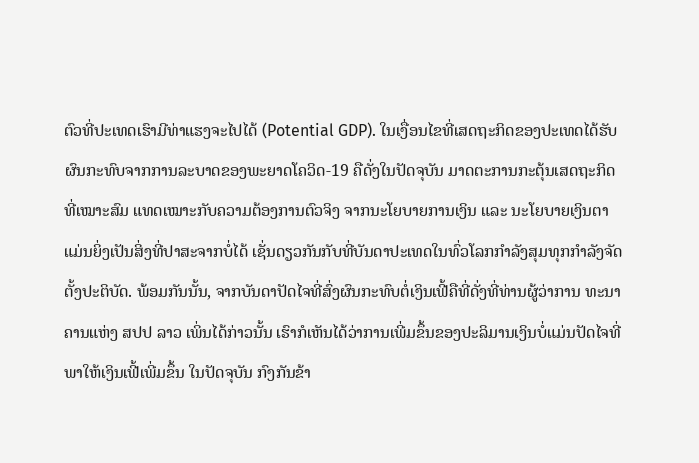ຕົວທີ່ປະເທດເຮົາມີທ່າແຮງຈະໄປໄດ້ (Potential GDP). ໃນເງື່ອນໄຂທີ່ເສດຖະກິດຂອງປະເທດໄດ້ຮັບຜົນກະທົບຈາກການລະບາດຂອງພະຍາດໂຄວິດ-19 ຄືດັ່ງໃນປັດຈຸບັນ ມາດຕະການກະຕຸ້ນເສດຖະກິດ ທີ່ເໝາະສົມ ແທດເໝາະກັບຄວາມຕ້ອງການຕົວຈິງ ຈາກນະໂຍບາຍການເງິນ ແລະ ນະໂຍບາຍເງິນຕາ ແມ່ນຍິ່ງເປັນສິ່ງທີ່ປາສະຈາກບໍ່ໄດ້ ເຊັ່ນດຽວກັນກັບທີ່ບັນດາປະເທດໃນທົ່ວໂລກກໍາລັງສຸມທຸກກໍາລັງຈັດຕັ້ງປະຕິບັດ. ພ້ອມກັນນັ້ນ, ຈາກບັນດາປັດໄຈທີ່ສົ່ງຜົນກະທົບຕໍ່ເງິນເຟີ້ຄືທີ່ດັ່ງທີ່ທ່ານຜູ້ວ່າການ ທະນາຄານແຫ່ງ ສປປ ລາວ ເພິ່ນໄດ້ກ່າວນັ້ນ ເຮົາກໍເຫັນໄດ້ວ່າການເພີ່ມຂຶ້ນຂອງປະລິມານເງິນບໍ່ແມ່ນປັດໄຈທີ່ພາໃຫ້ເງິນເຟີ້ເພີ່ມຂຶ້ນ ໃນປັດຈຸບັນ ກົງກັນຂ້າ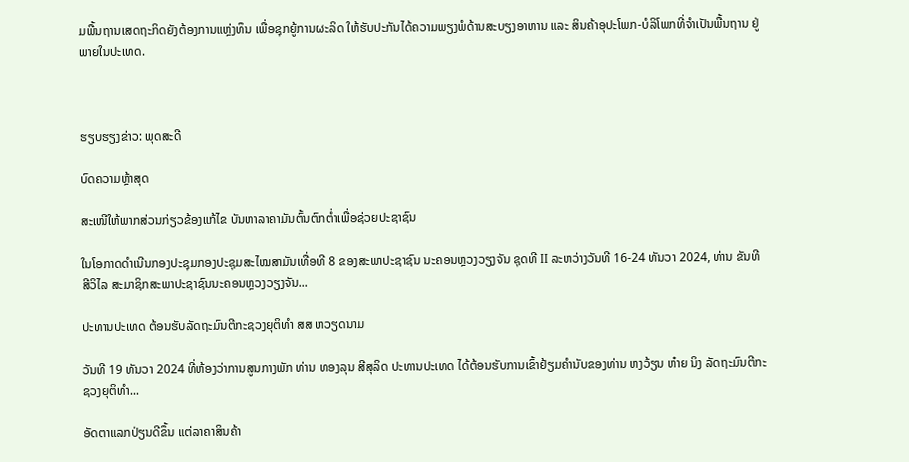ມພື້ນຖານເສດຖະກິດຍັງຕ້ອງການແຫຼ່ງທຶນ ເພື່ອຊຸກຍູ້ການຜະລິດ ໃຫ້ຮັບປະກັນໄດ້ຄວາມພຽງພໍດ້ານສະບຽງອາຫານ ແລະ ສິນຄ້າອຸປະໂພກ-ບໍລິໂພກທີ່ຈໍາເປັນພື້ນຖານ ຢູ່ພາຍໃນປະເທດ.



ຮຽບຮຽງຂ່າວ: ພຸດສະດີ

ບົດຄວາມຫຼ້າສຸດ

ສະເໜີໃຫ້ພາກສ່ວນກ່ຽວຂ້ອງແກ້ໄຂ ບັນຫາລາຄາມັນຕົ້ນຕົກຕໍ່າເພື່ອຊ່ວຍປະຊາຊົນ

ໃນໂອກາດດຳເນີນກອງປະຊຸມກອງປະຊຸມສະໄໝສາມັນເທື່ອທີ 8 ຂອງສະພາປະຊາຊົນ ນະຄອນຫຼວງວຽງຈັນ ຊຸດທີ II ລະຫວ່າງວັນທີ 16-24 ທັນວາ 2024, ທ່ານ ຂັນທີ ສີວິໄລ ສະມາຊິກສະພາປະຊາຊົນນະຄອນຫຼວງວຽງຈັນ...

ປະທານປະເທດ ຕ້ອນຮັບລັດຖະມົນຕີກະຊວງຍຸຕິທຳ ສສ ຫວຽດນາມ

ວັນທີ 19 ທັນວາ 2024 ທີ່ຫ້ອງວ່າການສູນກາງພັກ ທ່ານ ທອງລຸນ ສີສຸລິດ ປະທານປະເທດ ໄດ້ຕ້ອນຮັບການເຂົ້າຢ້ຽມຄຳນັບຂອງທ່ານ ຫງວ້ຽນ ຫ໋າຍ ນິງ ລັດຖະມົນຕີກະຊວງຍຸຕິທຳ...

ອັດຕາແລກປ່ຽນດີຂຶ້ນ ແຕ່ລາຄາສິນຄ້າ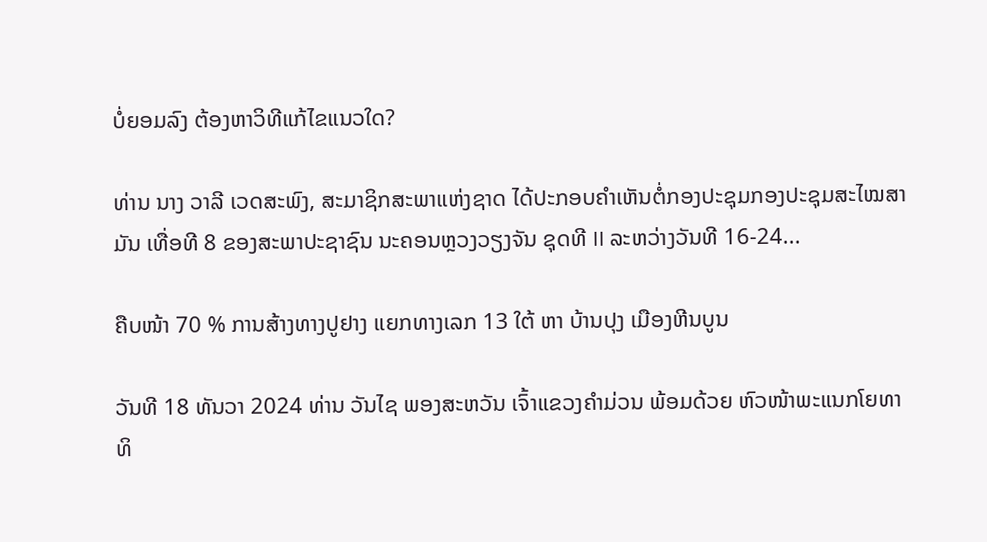ບໍ່ຍອມລົງ ຕ້ອງຫາວິທີແກ້ໄຂແນວໃດ?

ທ່ານ ນາງ ວາລີ ເວດສະພົງ, ສະມາຊິກສະພາແຫ່ງຊາດ ໄດ້ປະກອບຄໍາເຫັນຕໍ່ກອງປະຊຸມກອງປະຊຸມສະໄໝສາມັນ ເທື່ອທີ 8 ຂອງສະພາປະຊາຊົນ ນະຄອນຫຼວງວຽງຈັນ ຊຸດທີ II ລະຫວ່າງວັນທີ 16-24...

ຄືບໜ້າ 70 % ການສ້າງທາງປູຢາງ ແຍກທາງເລກ 13 ໃຕ້ ຫາ ບ້ານປຸງ ເມືອງຫີນບູນ

ວັນທີ 18 ທັນວາ 2024 ທ່ານ ວັນໄຊ ພອງສະຫວັນ ເຈົ້າແຂວງຄຳມ່ວນ ພ້ອມດ້ວຍ ຫົວໜ້າພະແນກໂຍທາທິ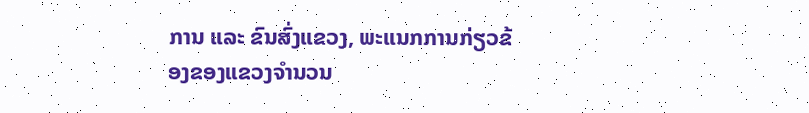ການ ແລະ ຂົນສົ່ງແຂວງ, ພະແນກການກ່ຽວຂ້ອງຂອງແຂວງຈໍານວນ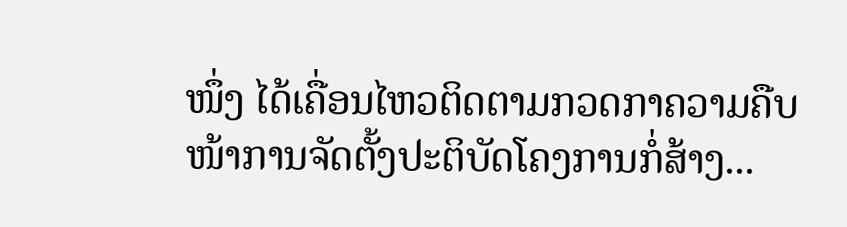ໜຶ່ງ ໄດ້ເຄື່ອນໄຫວຕິດຕາມກວດກາຄວາມຄືບໜ້າການຈັດຕັ້ງປະຕິບັດໂຄງການກໍ່ສ້າງ...